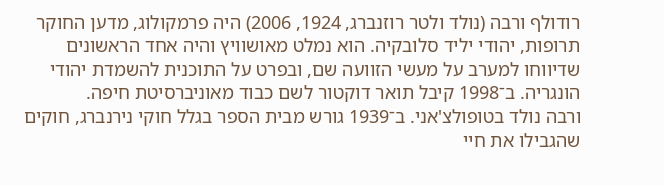רודולף ורבה (נולד ולטר רוזנברג, 1924, 2006) היה פרמקולוג, מדען החוקר תרופות, יהודי יליד סלובקיה. הוא נמלט מאושוויץ והיה אחד הראשונים שדיווחו למערב על מעשי הזוועה שם, ובפרט על התוכנית להשמדת יהודי הונגריה. ב־1998 קיבל תואר דוקטור לשם כבוד מאוניברסיטת חיפה.
ורבה נולד בטופולצ'אני. ב־1939 גורש מבית הספר בגלל חוקי נירנברג, חוקים שהגבילו את חיי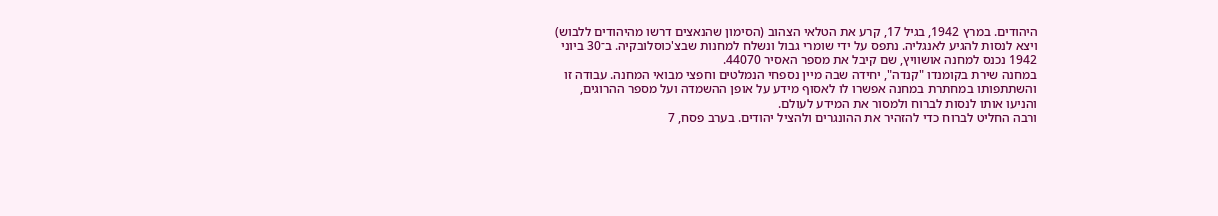היהודים. במרץ 1942, בגיל 17, קרע את הטלאי הצהוב (הסימון שהנאצים דרשו מהיהודים ללבוש) ויצא לנסות להגיע לאנגליה. נתפס על ידי שומרי גבול ונשלח למחנות שבצ'כוסלובקיה. ב־30 ביוני 1942 נכנס למחנה אושוויץ, שם קיבל את מספר האסיר 44070.
במחנה שירת בקומנדו "קנדה", יחידה שבה מיין נספחי הנמלטים וחפצי מבואי המחנה. עבודה זו והשתתפותו במחתרת במחנה אפשרו לו לאסוף מידע על אופן ההשמדה ועל מספר ההרוגים, והניעו אותו לנסות לברוח ולמסור את המידע לעולם.
ורבה החליט לברוח כדי להזהיר את ההונגרים ולהציל יהודים. בערב פסח, 7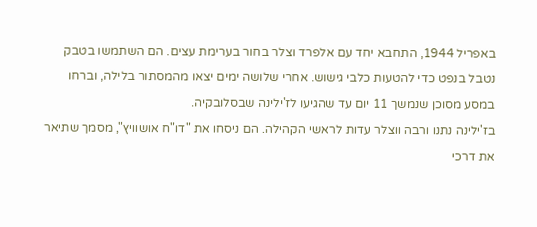באפריל 1944, התחבא יחד עם אלפרד וצלר בחור בערימת עצים. הם השתמשו בטבק נטבל בנפט כדי להטעות כלבי גישוש. אחרי שלושה ימים יצאו מהמסתור בלילה, וברחו במסע מסוכן שנמשך 11 יום עד שהגיעו לז'ילינה שבסלובקיה.
בז'ילינה נתנו ורבה ווצלר עדות לראשי הקהילה. הם ניסחו את "דו"ח אושוויץ", מסמך שתיאר את דרכי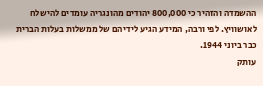ההשמדה והזהיר כי 800,000 יהודים מהונגריה עומדים להישלח לאושוויץ. לפי ורבה, המידע הגיע לידיהם של ממשלות בעלות הברית כבר ביוני 1944.
עותק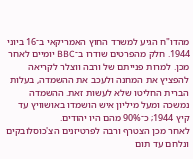מהדו"ח הגיע למשרד החוץ האמריקאי ב־16 ביוני 1944. חלק מהפרטים שודרו ב־BBC יומיים לאחר מכן. למרות פנייתם של ורבה ווצלר לקריאה להפציץ את המחנה ולעכב את ההשמדה, בעלות הברית החליטו שלא לעשות זאת. ההשמדה נמשכה ומעל מיליון איש הושמדו באושוויץ עד קיץ 1944; כ־90% מהם היו יהודים.
לאחר מכן הצטרף ורבה לפרטיזנים הצ'כוסלובקים ונלחם עד תום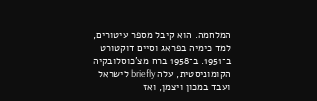המלחמה. הוא קיבל מספר עיטורים, למד כימיה בפראג וסיים דוקטורט ב־1951. ב־1958 ברח מצ'כוסלובקיה הקומוניסטית, עלה briefly לישראל ועבד במכון ויצמן, ואז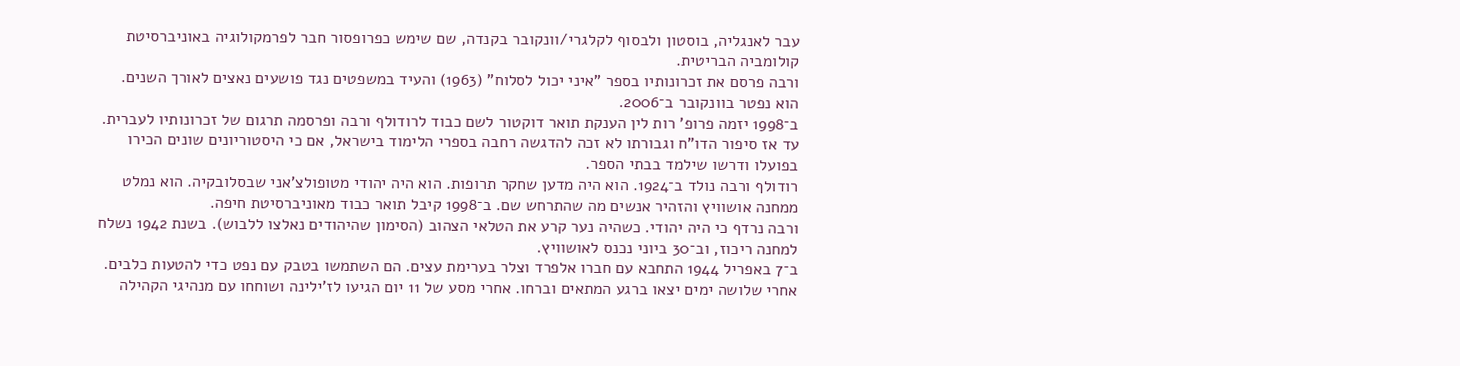עבר לאנגליה, בוסטון ולבסוף לקלגרי/וונקובר בקנדה, שם שימש כפרופסור חבר לפרמקולוגיה באוניברסיטת קולומביה הבריטית.
ורבה פרסם את זכרונותיו בספר "איני יכול לסלוח" (1963) והעיד במשפטים נגד פושעים נאצים לאורך השנים. הוא נפטר בוונקובר ב־2006.
ב־1998 יזמה פרופ' רות לין הענקת תואר דוקטור לשם כבוד לרודולף ורבה ופרסמה תרגום של זכרונותיו לעברית. עד אז סיפור הדו"ח וגבורתו לא זכה להדגשה רחבה בספרי הלימוד בישראל, אם כי היסטוריונים שונים הכירו בפועלו ודרשו שילמד בבתי הספר.
רודולף ורבה נולד ב־1924. הוא היה מדען שחקר תרופות. הוא היה יהודי מטופולצ'אני שבסלובקיה. הוא נמלט ממחנה אושוויץ והזהיר אנשים מה שהתרחש שם. ב־1998 קיבל תואר כבוד מאוניברסיטת חיפה.
ורבה נרדף כי היה יהודי. כשהיה נער קרע את הטלאי הצהוב (הסימון שהיהודים נאלצו ללבוש). בשנת 1942 נשלח למחנה ריכוז, וב־30 ביוני נכנס לאושוויץ.
ב־7 באפריל 1944 התחבא עם חברו אלפרד וצלר בערימת עצים. הם השתמשו בטבק עם נפט כדי להטעות כלבים. אחרי שלושה ימים יצאו ברגע המתאים וברחו. אחרי מסע של 11 יום הגיעו לז'ילינה ושוחחו עם מנהיגי הקהילה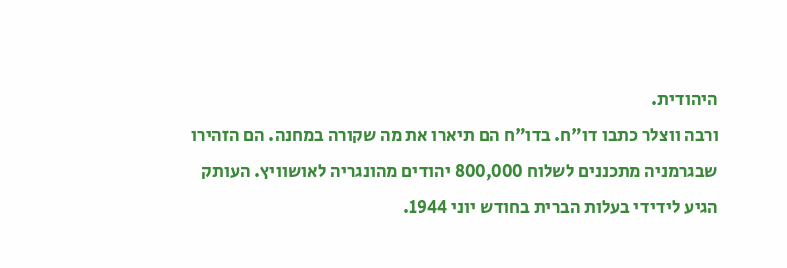היהודית.
ורבה ווצלר כתבו דו"ח. בדו"ח הם תיארו את מה שקורה במחנה. הם הזהירו שבגרמניה מתכננים לשלוח 800,000 יהודים מהונגריה לאושוויץ. העותק הגיע לידידי בעלות הברית בחודש יוני 1944.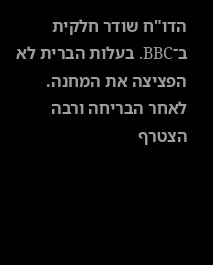הדו"ח שודר חלקית ב־BBC. בעלות הברית לא הפציצה את המחנה. לאחר הבריחה ורבה הצטרף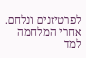לפרטיזנים ונלחם. אחרי המלחמה למד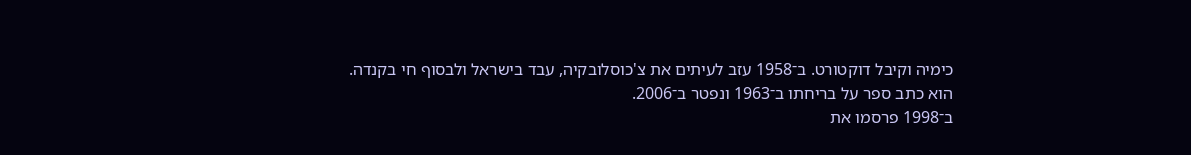כימיה וקיבל דוקטורט. ב־1958 עזב לעיתים את צ'כוסלובקיה, עבד בישראל ולבסוף חי בקנדה. הוא כתב ספר על בריחתו ב־1963 ונפטר ב־2006.
ב־1998 פרסמו את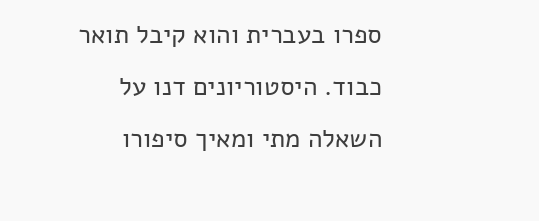ספרו בעברית והוא קיבל תואר כבוד. היסטוריונים דנו על השאלה מתי ומאיך סיפורו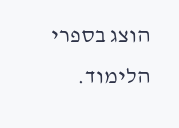הוצג בספרי הלימוד.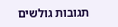תגובות גולשים